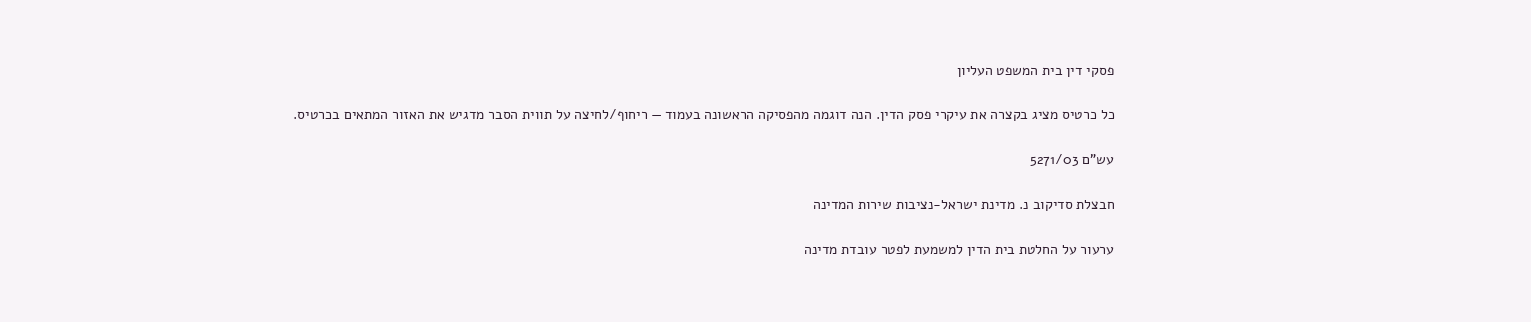פסקי דין בית המשפט העליון

כל כרטיס מציג בקצרה את עיקרי פסק הדין. הנה דוגמה מהפסיקה הראשונה בעמוד — ריחוף/לחיצה על תווית הסבר מדגיש את האזור המתאים בכרטיס.

עש"ם 5271/03

חבצלת סדיקוב נ. מדינת ישראל-נציבות שירות המדינה

ערעור על החלטת בית הדין למשמעת לפטר עובדת מדינה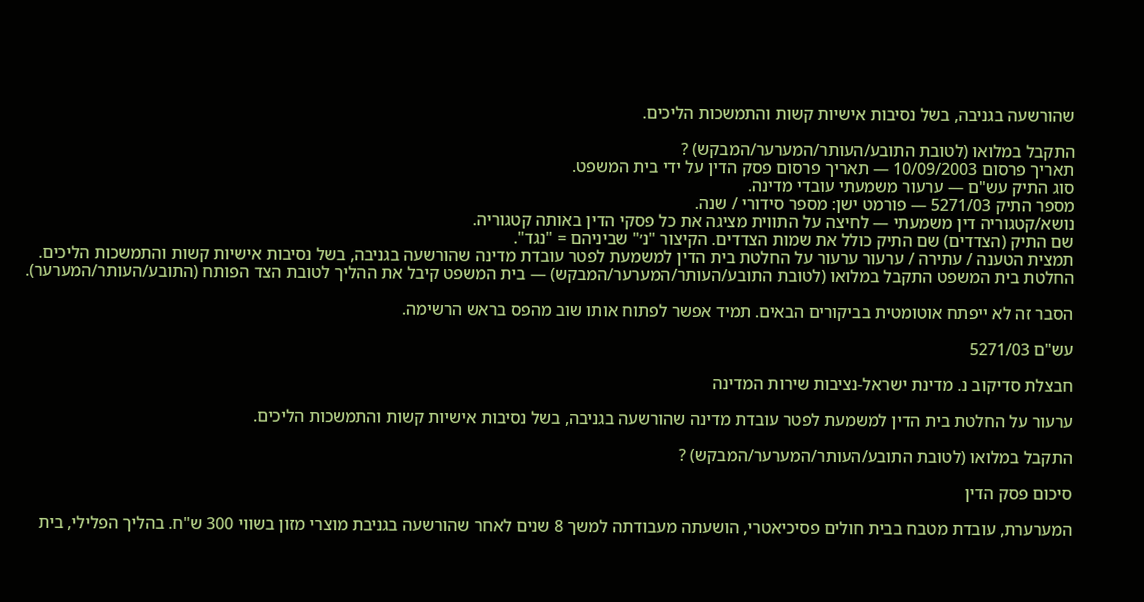שהורשעה בגניבה, בשל נסיבות אישיות קשות והתמשכות הליכים.

התקבל במלואו (לטובת התובע/העותר/המערער/המבקש) ?
תאריך פרסום 10/09/2003 — תאריך פרסום פסק הדין על ידי בית המשפט.
סוג התיק עש"ם — ערעור משמעתי עובדי מדינה.
מספר התיק 5271/03 — פורמט ישן: מספר סידורי / שנה.
נושא/קטגוריה דין משמעתי — לחיצה על התווית מציגה את כל פסקי הדין באותה קטגוריה.
שם התיק (הצדדים) שם התיק כולל את שמות הצדדים. הקיצור "נ׳" שביניהם = "נגד".
תמצית הטענה / עתירה / ערעור ערעור על החלטת בית הדין למשמעת לפטר עובדת מדינה שהורשעה בגניבה, בשל נסיבות אישיות קשות והתמשכות הליכים.
החלטת בית המשפט התקבל במלואו (לטובת התובע/העותר/המערער/המבקש) — בית המשפט קיבל את ההליך לטובת הצד הפותח (התובע/העותר/המערער).

הסבר זה לא ייפתח אוטומטית בביקורים הבאים. תמיד אפשר לפתוח אותו שוב מהפס בראש הרשימה.

עש"ם 5271/03

חבצלת סדיקוב נ. מדינת ישראל-נציבות שירות המדינה

ערעור על החלטת בית הדין למשמעת לפטר עובדת מדינה שהורשעה בגניבה, בשל נסיבות אישיות קשות והתמשכות הליכים.

התקבל במלואו (לטובת התובע/העותר/המערער/המבקש) ?

סיכום פסק הדין

המערערת, עובדת מטבח בבית חולים פסיכיאטרי, הושעתה מעבודתה למשך 8 שנים לאחר שהורשעה בגניבת מוצרי מזון בשווי 300 ש"ח. בהליך הפלילי, בית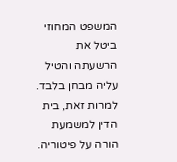המשפט המחוזי ביטל את הרשעתה והטיל עליה מבחן בלבד. למרות זאת, בית הדין למשמעת הורה על פיטוריה.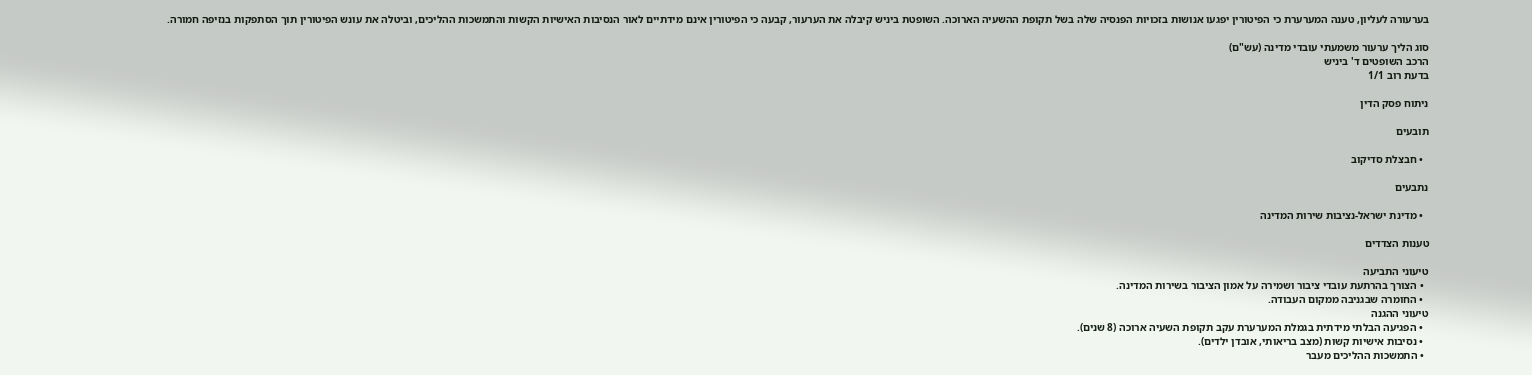בערעורה לעליון, טענה המערערת כי הפיטורין יפגעו אנושות בזכויות הפנסיה שלה בשל תקופת ההשעיה הארוכה. השופטת ביניש קיבלה את הערעור, קבעה כי הפיטורין אינם מידתיים לאור הנסיבות האישיות הקשות והתמשכות ההליכים, וביטלה את עונש הפיטורין תוך הסתפקות בנזיפה חמורה.

סוג הליך ערעור משמעתי עובדי מדינה (עש"ם)
הרכב השופטים ד' ביניש
בדעת רוב 1/1

ניתוח פסק הדין

תובעים

  • חבצלת סדיקוב

נתבעים

  • מדינת ישראל-נציבות שירות המדינה

טענות הצדדים

טיעוני התביעה
  • הצורך בהרתעת עובדי ציבור ושמירה על אמון הציבור בשירות המדינה.
  • החומרה שבגניבה ממקום העבודה.
טיעוני ההגנה
  • הפגיעה הבלתי מידתית בגמלת המערערת עקב תקופת השעיה ארוכה (8 שנים).
  • נסיבות אישיות קשות (מצב בריאותי, אובדן ילדים).
  • התמשכות ההליכים מעבר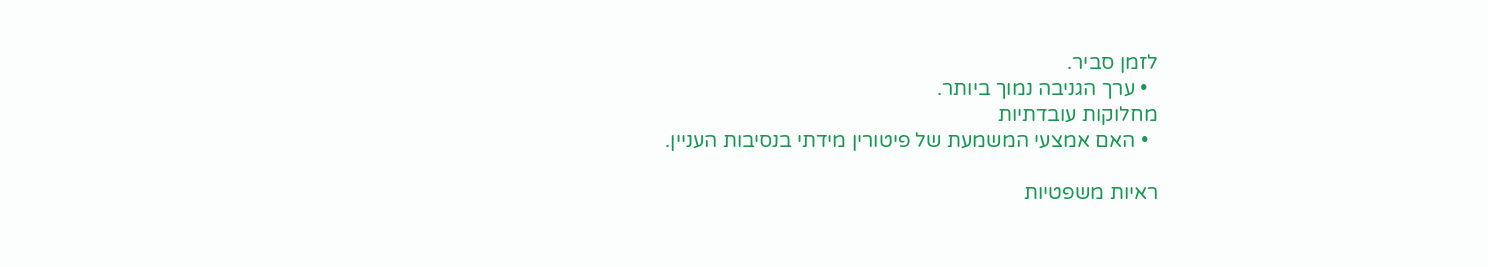לזמן סביר.
  • ערך הגניבה נמוך ביותר.
מחלוקות עובדתיות
  • האם אמצעי המשמעת של פיטורין מידתי בנסיבות העניין.

ראיות משפטיות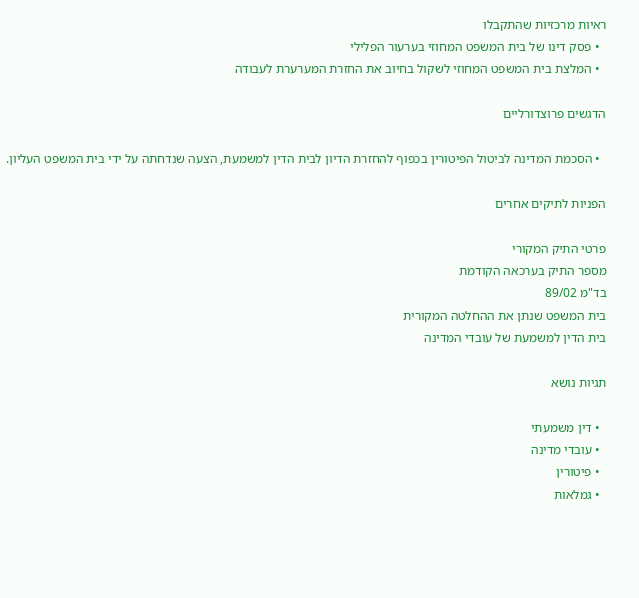ראיות מרכזיות שהתקבלו
  • פסק דינו של בית המשפט המחוזי בערעור הפלילי
  • המלצת בית המשפט המחוזי לשקול בחיוב את החזרת המערערת לעבודה

הדגשים פרוצדורליים

  • הסכמת המדינה לביטול הפיטורין בכפוף להחזרת הדיון לבית הדין למשמעת, הצעה שנדחתה על ידי בית המשפט העליון.

הפניות לתיקים אחרים

פרטי התיק המקורי
מספר התיק בערכאה הקודמת
בד"מ 89/02
בית המשפט שנתן את ההחלטה המקורית
בית הדין למשמעת של עובדי המדינה

תגיות נושא

  • דין משמעתי
  • עובדי מדינה
  • פיטורין
  • גמלאות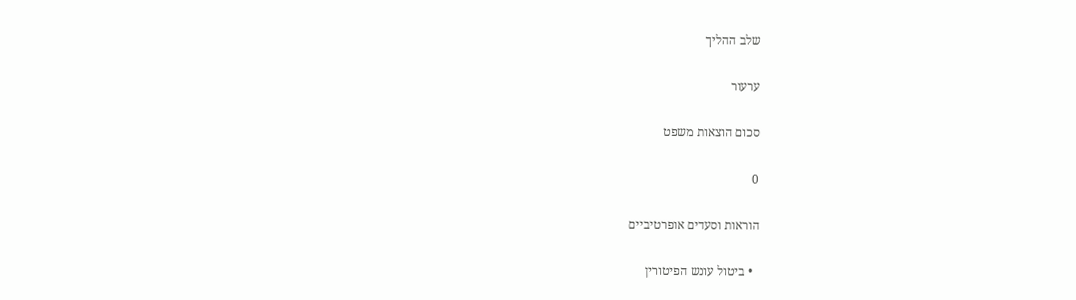שלב ההליך

ערעור

סכום הוצאות משפט

0

הוראות וסעדים אופרטיביים

  • ביטול עונש הפיטורין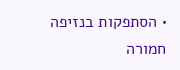• הסתפקות בנזיפה חמורה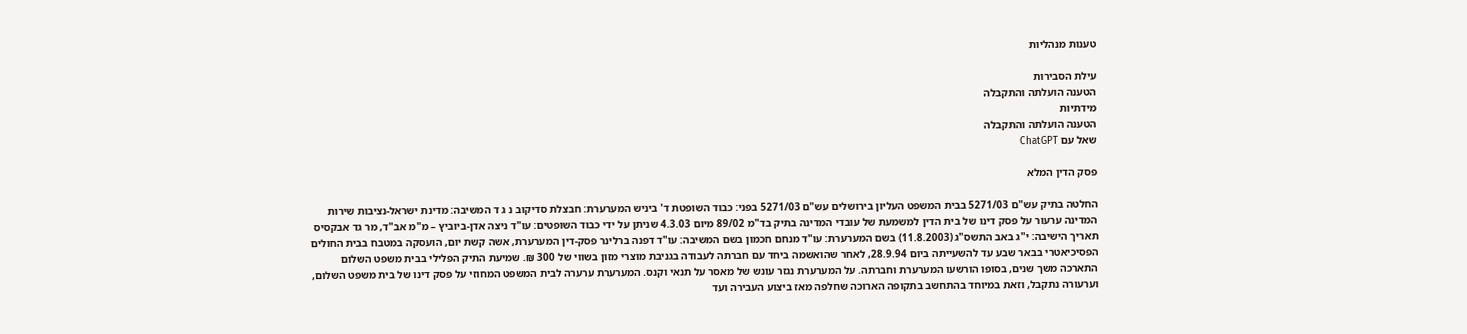טענות מנהליות

עילת הסבירות
הטענה הועלתה והתקבלה
מידתיות
הטענה הועלתה והתקבלה
שאל עם ChatGPT

פסק הדין המלא

החלטה בתיק עש"ם 5271/03 בבית המשפט העליון בירושלים עש"ם 5271/03 בפני: כבוד השופטת ד' ביניש המערערת: חבצלת סדיקוב נ ג ד המשיבה: מדינת ישראל-נציבות שירות המדינה ערעור על פסק דינו של בית הדין למשמעת של עובדי המדינה בתיק בד"מ 89/02 מיום 4.3.03 שניתן על ידי כבוד השופטים: עו"ד ניצה אדן-ביוביץ – מ"מ אב"ד, מר גד אבקסיס תאריך הישיבה: י"ג באב התשס"ג (11.8.2003) בשם המערערת: עו"ד מנחם חכמון בשם המשיבה: עו"ד דפנה ברלינר פסק-דין המערערת, אשה קשת יום, הועסקה במטבח בבית החולים הפסיכיאטרי בבאר שבע עד להשעייתה ביום 28.9.94, לאחר שהואשמה ביחד עם חברתה לעבודה בגניבת מוצרי מזון בשווי של 300 ₪. שמיעת התיק הפלילי בבית משפט השלום התארכה משך שנים, בסופו הורשעו המערערת וחברתה. על המערערת נגזר עונש של מאסר על תנאי וקנס. המערערת ערערה לבית המשפט המחוזי על פסק דינו של בית משפט השלום, וערעורה נתקבל, וזאת במיוחד בהתחשב בתקופה הארוכה שחלפה מאז ביצוע העבירה ועד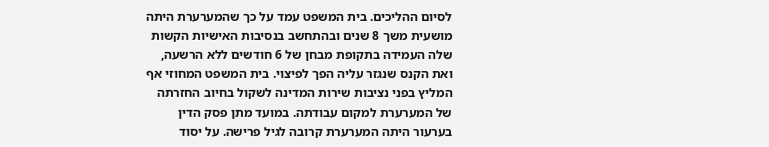לסיום ההליכים. בית המשפט עמד על כך שהמערערת היתה מושעית משך 8 שנים ובהתחשב בנסיבות האישיות הקשות שלה העמידה בתקופת מבחן של 6 חודשים ללא הרשעה, ואת הקנס שנגזר עליה הפך לפיצוי. בית המשפט המחוזי אף המליץ בפני נציבות שירות המדינה לשקול בחיוב החזרתה של המערערת למקום עבודתה. במועד מתן פסק הדין בערעור היתה המערערת קרובה לגיל פרישה. על יסוד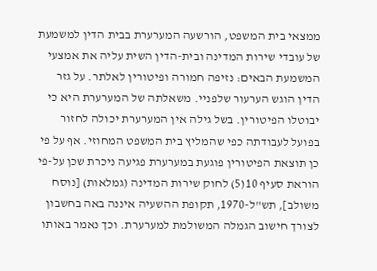ממצאי בית המשפט, הורשעה המערערת בבית הדין למשמעת של עובדי שירות המדינה ובית-הדין השית עליה את אמצעי המשמעת הבאים: נזיפה חמורה ופיטורין לאלתר. על גזר הדין הוגש הערעור שלפניי. משאלתה של המערערת היא כי יבוטלו הפיטורין. בשל גילה אין המערערת יכולה לחזור בפועל לעבודתה כפי שהמליץ בית המשפט המחוזי. אף על פי כן תוצאת הפיטורין פוגעת במערערת פגיעה ניכרת שכן על-פי הוראת סעיף 10(5) לחוק שירות המדינה (גמלאות) [נוסח משולב], תש"ל-1970, תקופת ההשעיה איננה באה בחשבון לצורך חישוב הגמלה המשולמת למערערת. וכך נאמר באותו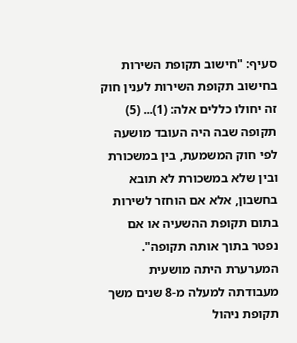סעיף: "חישוב תקופת השירות בחישוב תקופת השירות לענין חוק זה יחולו כללים אלה: (1)... (5) תקופה שבה היה העובד מושעה לפי חוק המשמעת, בין במשכורת ובין שלא במשכורת לא תובא בחשבון, אלא אם הוחזר לשירות בתום תקופת ההשעיה או אם נפטר בתוך אותה תקופה". המערערת היתה מושעית מעבודתה למעלה מ-8 שנים משך תקופת ניהול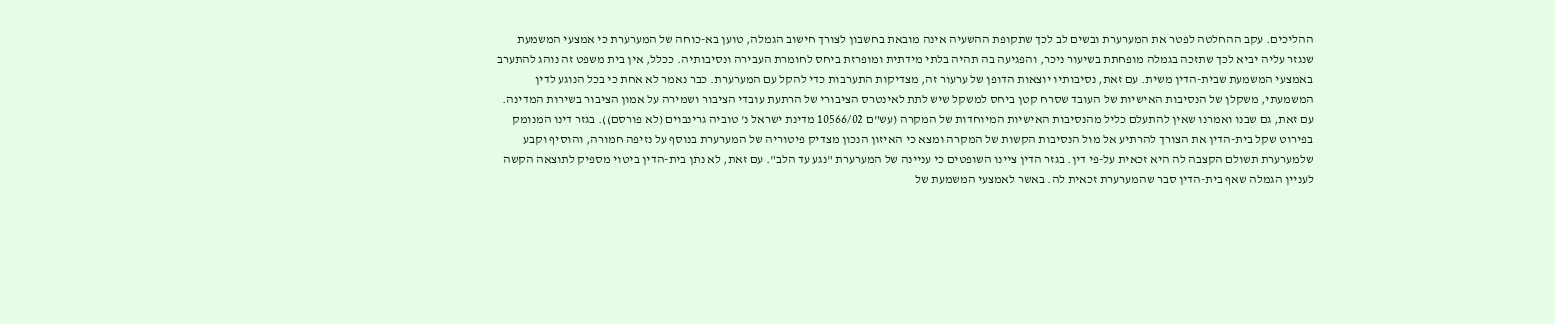ההליכים. עקב ההחלטה לפטר את המערערת ובשים לב לכך שתקופת ההשעיה אינה מובאת בחשבון לצורך חישוב הגמלה, טוען בא-כוחה של המערערת כי אמצעי המשמעת שנגזר עליה יביא לכך שתזכה בגמלה מופחתת בשיעור ניכר, והפגיעה בה תהיה בלתי מידתית ומופרזת ביחס לחומרת העבירה ונסיבותיה. ככלל, אין בית משפט זה נוהג להתערב באמצעי המשמעת שבית-הדין משית. עם זאת, נסיבותיו יוצאות הדופן של ערעור זה, מצדיקות התערבות כדי להקל עם המערערת. כבר נאמר לא אחת כי בכל הנוגע לדין המשמעתי, משקלן של הנסיבות האישיות של העובד שסרח קטן ביחס למשקל שיש לתת לאינטרס הציבורי של הרתעת עובדי הציבור ושמירה על אמון הציבור בשירות המדינה. עם זאת, גם שבנו ואמרנו שאין להתעלם כליל מהנסיבות האישיות המיוחדות של המקרה (עש"ם 10566/02 מדינת ישראל נ' טוביה גרינבוים (לא פורסם)). בגזר דינו המנומק בפירוט שקל בית-הדין את הצורך להרתיע אל מול הנסיבות הקשות של המקרה ומצא כי האיזון הנכון מצדיק פיטוריה של המערערת בנוסף על נזיפה חמורה, והוסיף וקבע שלמערערת תשולם הקצבה לה היא זכאית על-פי דין. בגזר הדין ציינו השופטים כי עניינה של המערערת "נגע עד הלב". עם זאת, לא נתן בית-הדין ביטוי מספיק לתוצאה הקשה לעניין הגמלה שאף בית-הדין סבר שהמערערת זכאית לה. באשר לאמצעי המשמעת של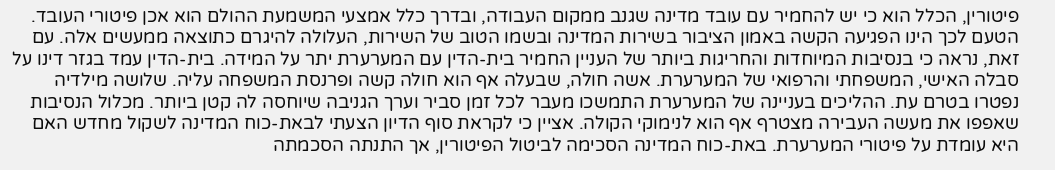פיטורין, הכלל הוא כי יש להחמיר עם עובד מדינה שגנב ממקום העבודה, ובדרך כלל אמצעי המשמעת ההולם הוא אכן פיטורי העובד. הטעם לכך הינו הפגיעה הקשה באמון הציבור בשירות המדינה ובשמו הטוב של השירות, העלולה להיגרם כתוצאה ממעשים אלה. עם זאת, נראה כי בנסיבות המיוחדות והחריגות ביותר של העניין החמיר בית-הדין עם המערערת יתר על המידה. בית-הדין עמד בגזר דינו על סבלה האישי, המשפחתי והרפואי של המערערת. אשה חולה, שבעלה אף הוא חולה קשה ופרנסת המשפחה עליה. שלושה מילדיה נפטרו בטרם עת. ההליכים בעניינה של המערערת התמשכו מעבר לכל זמן סביר וערך הגניבה שיוחסה לה קטן ביותר. מכלול הנסיבות שאפפו את מעשה העבירה מצטרף אף הוא לנימוקי הקולה. אציין כי לקראת סוף הדיון הצעתי לבאת-כוח המדינה לשקול מחדש האם היא עומדת על פיטורי המערערת. באת-כוח המדינה הסכימה לביטול הפיטורין, אך התנתה הסכמתה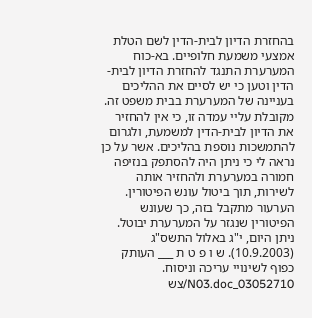בהחזרת הדיון לבית-הדין לשם הטלת אמצעי משמעת חלופיים. בא-כוח המערערת התנגד להחזרת הדיון לבית-הדין וטען כי יש לסיים את ההליכים בעניינה של המערערת בבית משפט זה. מקובלת עליי עמדה זו, כי אין להחזיר את הדיון לבית-הדין למשמעת, ולגרום להתמשכות נוספת בהליכים. אשר על כן נראה לי כי ניתן היה להסתפק בנזיפה חמורה במערערת ולהחזיר אותה לשירות, תוך ביטול עונש הפיטורין. הערעור מתקבל בזה, כך שעונש הפיטורין שנגזר על המערערת יבוטל. ניתן היום, י"ג באלול התשס"ג (10.9.2003). ש ו פ ט ת ___ העותק כפוף לשינויי עריכה וניסוח. 03052710_N03.doc/צש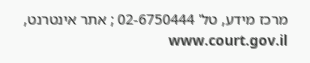מרכז מידע, טל' 02-6750444 ; אתר אינטרנט, www.court.gov.il